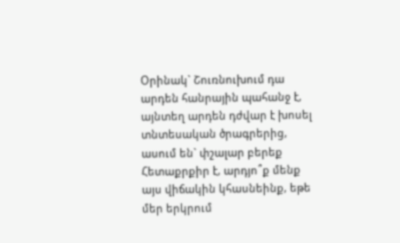Օրինակ` Շուռնուխում դա արդեն հանրային պահանջ է, այնտեղ արդեն դժվար է խոսել տնտեսական ծրագրերից, ասում են` փշալար բերեք
Հետաքրքիր է, արդյո՞ք մենք այս վիճակին կհասնեինք, եթե մեր երկրում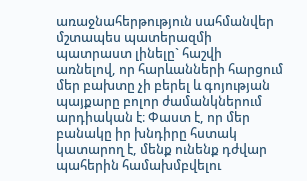առաջնահերթություն սահմանվեր մշտապես պատերազմի պատրաստ լինելը` հաշվի առնելով, որ հարևանների հարցում մեր բախտը չի բերել և գոյության պայքարը բոլոր ժամանկներում արդիական է։ Փաստ է, որ մեր բանակը իր խնդիրը հստակ կատարող է, մենք ունենք դժվար պահերին համախմբվելու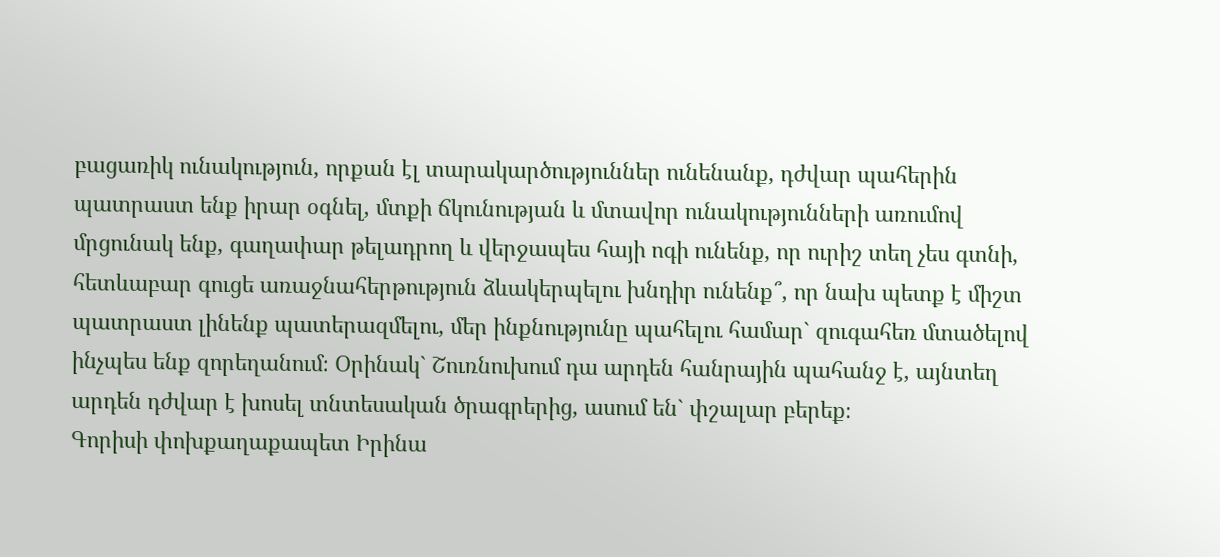բացառիկ ունակություն, որքան էլ տարակարծություններ ունենանք, դժվար պահերին պատրաստ ենք իրար օգնել, մտքի ճկունության և մտավոր ունակությունների առումով մրցունակ ենք, գաղափար թելադրող և վերջապես հայի ոգի ունենք, որ ուրիշ տեղ չես գտնի, հետևաբար գուցե առաջնահերթություն ձևակերպելու խնդիր ունենք՞, որ նախ պետք է միշտ պատրաստ լինենք պատերազմելու, մեր ինքնությունը պահելու համար` զուգահեռ մտածելով ինչպես ենք զորեղանում։ Օրինակ` Շուռնուխում դա արդեն հանրային պահանջ է, այնտեղ արդեն դժվար է խոսել տնտեսական ծրագրերից, ասում են` փշալար բերեք։
Գորիսի փոխքաղաքապետ Իրինա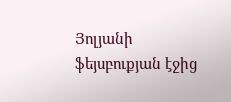Յոլյանի ֆեյսբուքյան էջից